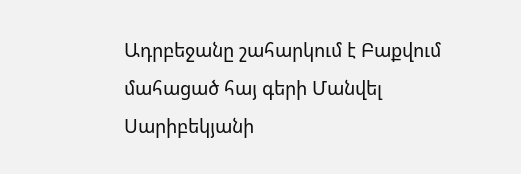Ադրբեջանը շահարկում է Բաքվում մահացած հայ գերի Մանվել Սարիբեկյանի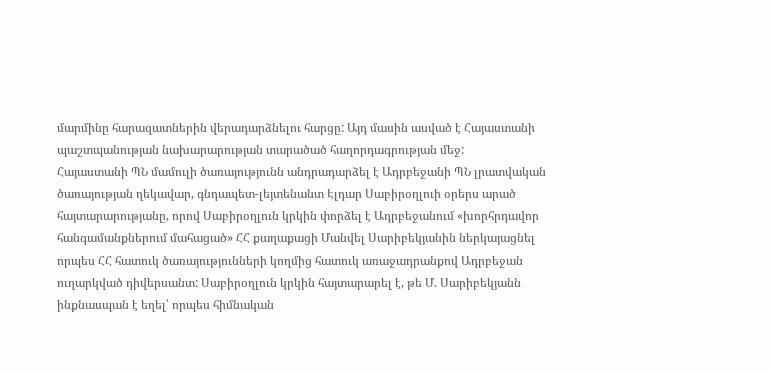մարմինը հարազատներին վերադարձնելու հարցը: Այդ մասին ասված է Հայաստանի պաշտպանության նախարարության տարածած հաղորդագրության մեջ:
Հայաստանի ՊՆ մամուլի ծառայությունն անդրադարձել է Ադրբեջանի ՊՆ լրատվական ծառայության ղեկավար, գնդապետ-լեյտենանտ Էլդար Սաբիրօղլուի օրերս արած հայտարարությանը, որով Սաբիրօղլուն կրկին փորձել է Ադրբեջանում «խորհրդավոր հանգամանքներում մահացած» ՀՀ քաղաքացի Մանվել Սարիբեկյանին ներկայացնել որպես ՀՀ հատուկ ծառայությունների կողմից հատուկ առաջադրանքով Ադրբեջան ուղարկված դիվերսանտ: Սաբիրօղլուն կրկին հայտարարել է, թե Մ. Սարիբեկյանն ինքնասպան է եղել՝ որպես հիմնական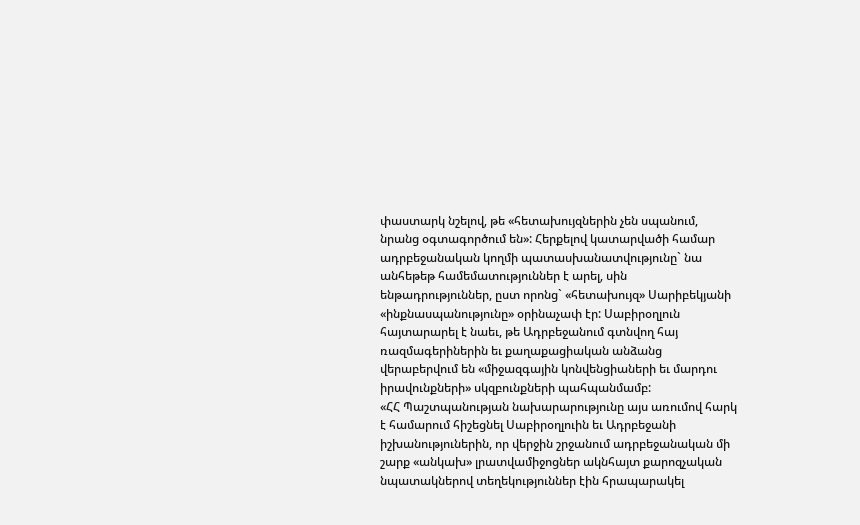փաստարկ նշելով, թե «հետախույզներին չեն սպանում, նրանց օգտագործում են»: Հերքելով կատարվածի համար ադրբեջանական կողմի պատասխանատվությունը` նա անհեթեթ համեմատություններ է արել, սին ենթադրություններ, ըստ որոնց` «հետախույզ» Սարիբեկյանի «ինքնասպանությունը» օրինաչափ էր: Սաբիրօղլուն հայտարարել է նաեւ, թե Ադրբեջանում գտնվող հայ ռազմագերիներին եւ քաղաքացիական անձանց վերաբերվում են «միջազգային կոնվենցիաների եւ մարդու իրավունքների» սկզբունքների պահպանմամբ:
«ՀՀ Պաշտպանության նախարարությունը այս առումով հարկ է համարում հիշեցնել Սաբիրօղլուին եւ Ադրբեջանի իշխանություներին, որ վերջին շրջանում ադրբեջանական մի շարք «անկախ» լրատվամիջոցներ ակնհայտ քարոզչական նպատակներով տեղեկություններ էին հրապարակել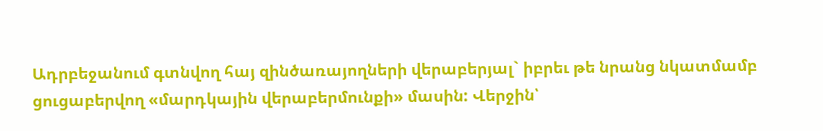Ադրբեջանում գտնվող հայ զինծառայողների վերաբերյալ` իբրեւ թե նրանց նկատմամբ ցուցաբերվող «մարդկային վերաբերմունքի» մասին: Վերջին՝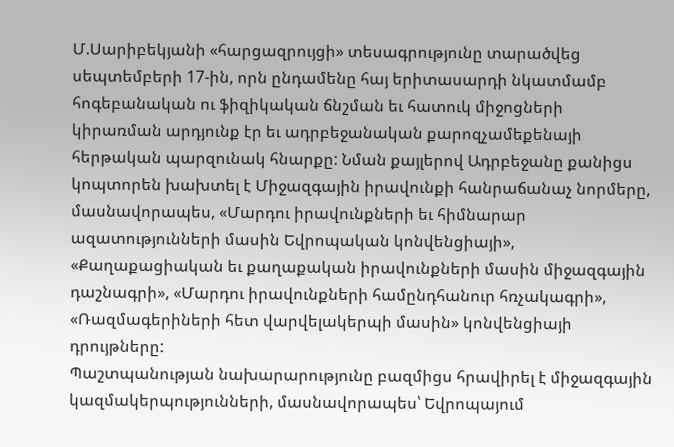Մ.Սարիբեկյանի «հարցազրույցի» տեսագրությունը տարածվեց սեպտեմբերի 17-ին, որն ընդամենը հայ երիտասարդի նկատմամբ հոգեբանական ու ֆիզիկական ճնշման եւ հատուկ միջոցների կիրառման արդյունք էր եւ ադրբեջանական քարոզչամեքենայի հերթական պարզունակ հնարքը: Նման քայլերով Ադրբեջանը քանիցս կոպտորեն խախտել է Միջազգային իրավունքի հանրաճանաչ նորմերը, մասնավորապես, «Մարդու իրավունքների եւ հիմնարար ազատությունների մասին Եվրոպական կոնվենցիայի», «Քաղաքացիական եւ քաղաքական իրավունքների մասին միջազգային դաշնագրի», «Մարդու իրավունքների համընդհանուր հռչակագրի», «Ռազմագերիների հետ վարվելակերպի մասին» կոնվենցիայի դրույթները:
Պաշտպանության նախարարությունը բազմիցս հրավիրել է միջազգային կազմակերպությունների, մասնավորապես՝ Եվրոպայում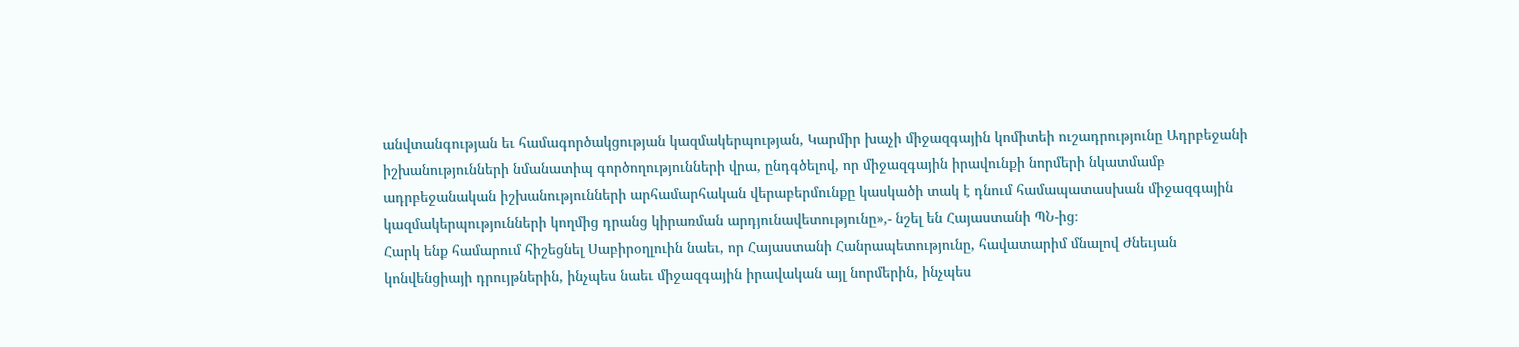անվտանգության եւ համագործակցության կազմակերպության, Կարմիր խաչի միջազգային կոմիտեի ուշադրությունը Ադրբեջանի իշխանությունների նմանատիպ գործողությունների վրա, ընդգծելով, որ միջազգային իրավունքի նորմերի նկատմամբ ադրբեջանական իշխանությունների արհամարհական վերաբերմունքը կասկածի տակ է դնում համապատասխան միջազգային կազմակերպությունների կողմից դրանց կիրառման արդյունավետությունը»,- նշել են Հայաստանի ՊՆ-ից։
Հարկ ենք համարում հիշեցնել Սաբիրօղլուին նաեւ, որ Հայաստանի Հանրապետությունը, հավատարիմ մնալով Ժնեւյան կոնվենցիայի դրույթներին, ինչպես նաեւ միջազգային իրավական այլ նորմերին, ինչպես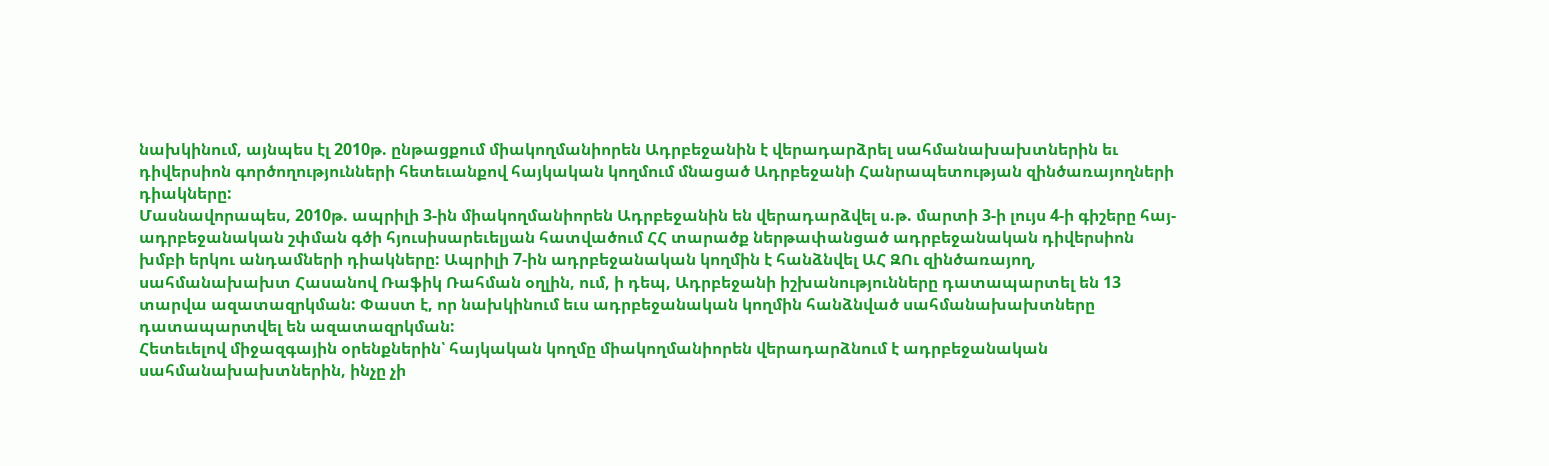նախկինում, այնպես էլ 2010թ. ընթացքում միակողմանիորեն Ադրբեջանին է վերադարձրել սահմանախախտներին եւ դիվերսիոն գործողությունների հետեւանքով հայկական կողմում մնացած Ադրբեջանի Հանրապետության զինծառայողների դիակները:
Մասնավորապես, 2010թ. ապրիլի 3-ին միակողմանիորեն Ադրբեջանին են վերադարձվել ս.թ. մարտի 3-ի լույս 4-ի գիշերը հայ-ադրբեջանական շփման գծի հյուսիսարեւելյան հատվածում ՀՀ տարածք ներթափանցած ադրբեջանական դիվերսիոն խմբի երկու անդամների դիակները: Ապրիլի 7-ին ադրբեջանական կողմին է հանձնվել ԱՀ ԶՈւ զինծառայող, սահմանախախտ Հասանով Ռաֆիկ Ռահման օղլին, ում, ի դեպ, Ադրբեջանի իշխանությունները դատապարտել են 13 տարվա ազատազրկման: Փաստ է, որ նախկինում եւս ադրբեջանական կողմին հանձնված սահմանախախտները դատապարտվել են ազատազրկման:
Հետեւելով միջազգային օրենքներին՝ հայկական կողմը միակողմանիորեն վերադարձնում է ադրբեջանական սահմանախախտներին, ինչը չի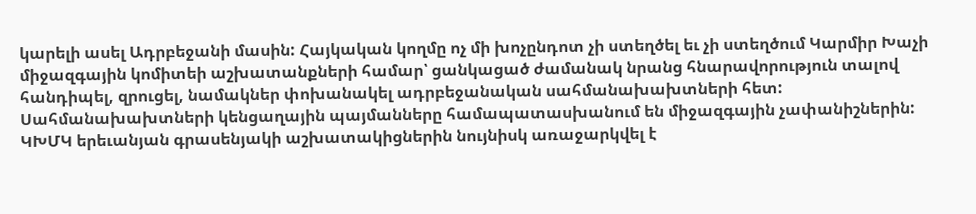կարելի ասել Ադրբեջանի մասին: Հայկական կողմը ոչ մի խոչընդոտ չի ստեղծել եւ չի ստեղծում Կարմիր Խաչի միջազգային կոմիտեի աշխատանքների համար՝ ցանկացած ժամանակ նրանց հնարավորություն տալով հանդիպել, զրուցել, նամակներ փոխանակել ադրբեջանական սահմանախախտների հետ: Սահմանախախտների կենցաղային պայմանները համապատասխանում են միջազգային չափանիշներին: ԿԽՄԿ երեւանյան գրասենյակի աշխատակիցներին նույնիսկ առաջարկվել է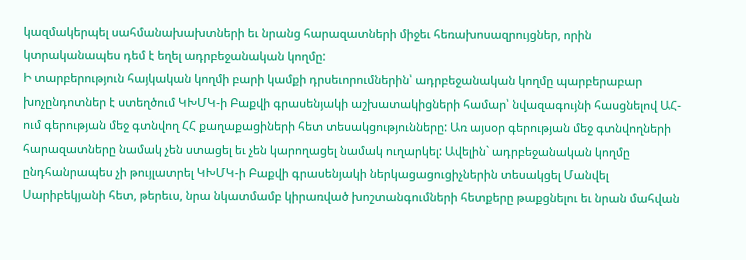կազմակերպել սահմանախախտների եւ նրանց հարազատների միջեւ հեռախոսազրույցներ, որին կտրականապես դեմ է եղել ադրբեջանական կողմը:
Ի տարբերություն հայկական կողմի բարի կամքի դրսեւորումներին՝ ադրբեջանական կողմը պարբերաբար խոչընդոտներ է ստեղծում ԿԽՄԿ-ի Բաքվի գրասենյակի աշխատակիցների համար՝ նվազագույնի հասցնելով ԱՀ-ում գերության մեջ գտնվող ՀՀ քաղաքացիների հետ տեսակցությունները: Առ այսօր գերության մեջ գտնվողների հարազատները նամակ չեն ստացել եւ չեն կարողացել նամակ ուղարկել: Ավելին` ադրբեջանական կողմը ընդհանրապես չի թույլատրել ԿԽՄԿ-ի Բաքվի գրասենյակի ներկացացուցիչներին տեսակցել Մանվել Սարիբեկյանի հետ, թերեւս, նրա նկատմամբ կիրառված խոշտանգումների հետքերը թաքցնելու եւ նրան մահվան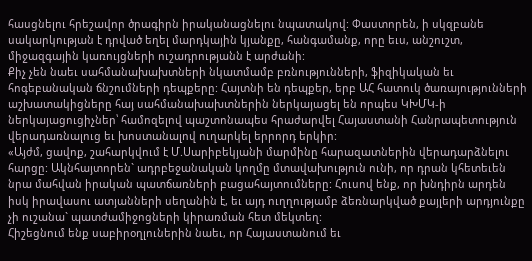հասցնելու հրեշավոր ծրագիրն իրականացնելու նպատակով: Փաստորեն, ի սկզբանե սակարկության է դրված եղել մարդկային կյանքը, հանգամանք, որը եւս, անշուշտ, միջազգային կառույցների ուշադրությանն է արժանի:
Քիչ չեն նաեւ սահմանախախտների նկատմամբ բռնությունների, ֆիզիկական եւ հոգեբանական ճնշումների դեպքերը: Հայտնի են դեպքեր, երբ ԱՀ հատուկ ծառայությունների աշխատակիցները հայ սահմանախախտներին ներկայացել են որպես ԿԽՄԿ-ի ներկայացուցիչներ՝ համոզելով պաշտոնապես հրաժարվել Հայաստանի Հանրապետություն վերադառնալուց եւ խոստանալով ուղարկել երրորդ երկիր:
«Այժմ, ցավոք, շահարկվում է Մ.Սարիբեկյանի մարմինը հարազատներին վերադարձնելու հարցը: Ակնհայտորեն` ադրբեջանական կողմը մտավախություն ունի, որ դրան կհետեւեն նրա մահվան իրական պատճառների բացահայտումները: Հուսով ենք, որ խնդիրն արդեն իսկ իրավասու ատյանների սեղանին է, եւ այդ ուղղությամբ ձեռնարկված քայլերի արդյունքը չի ուշանա` պատժամիջոցների կիրառման հետ մեկտեղ:
Հիշեցնում ենք սաբիրօղլուներին նաեւ, որ Հայաստանում եւ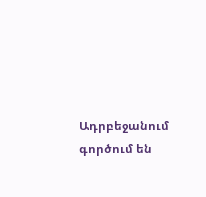Ադրբեջանում գործում են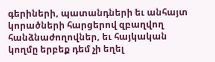գերիների, պատանդների եւ անհայտ կորածների հարցերով զբաղվող հանձնաժողովներ, եւ հայկական կողմը երբեք դեմ չի եղել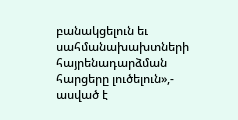բանակցելուն եւ սահմանախախտների հայրենադարձման հարցերը լուծելուն»,- ասված է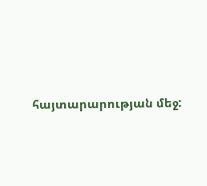հայտարարության մեջ: